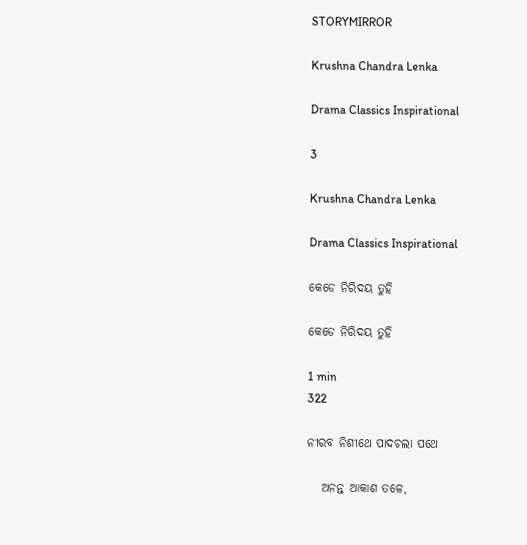STORYMIRROR

Krushna Chandra Lenka

Drama Classics Inspirational

3

Krushna Chandra Lenka

Drama Classics Inspirational

କେଡେ ନିରିଦୟ ତୁହି

କେଡେ ନିରିଦୟ ତୁହି

1 min
322

ନୀରବ ନିଶୀଥେ ପାଦଚଲା ପଥେ

   ଅନନ୍ତ ଆକାଶ ତଳେ,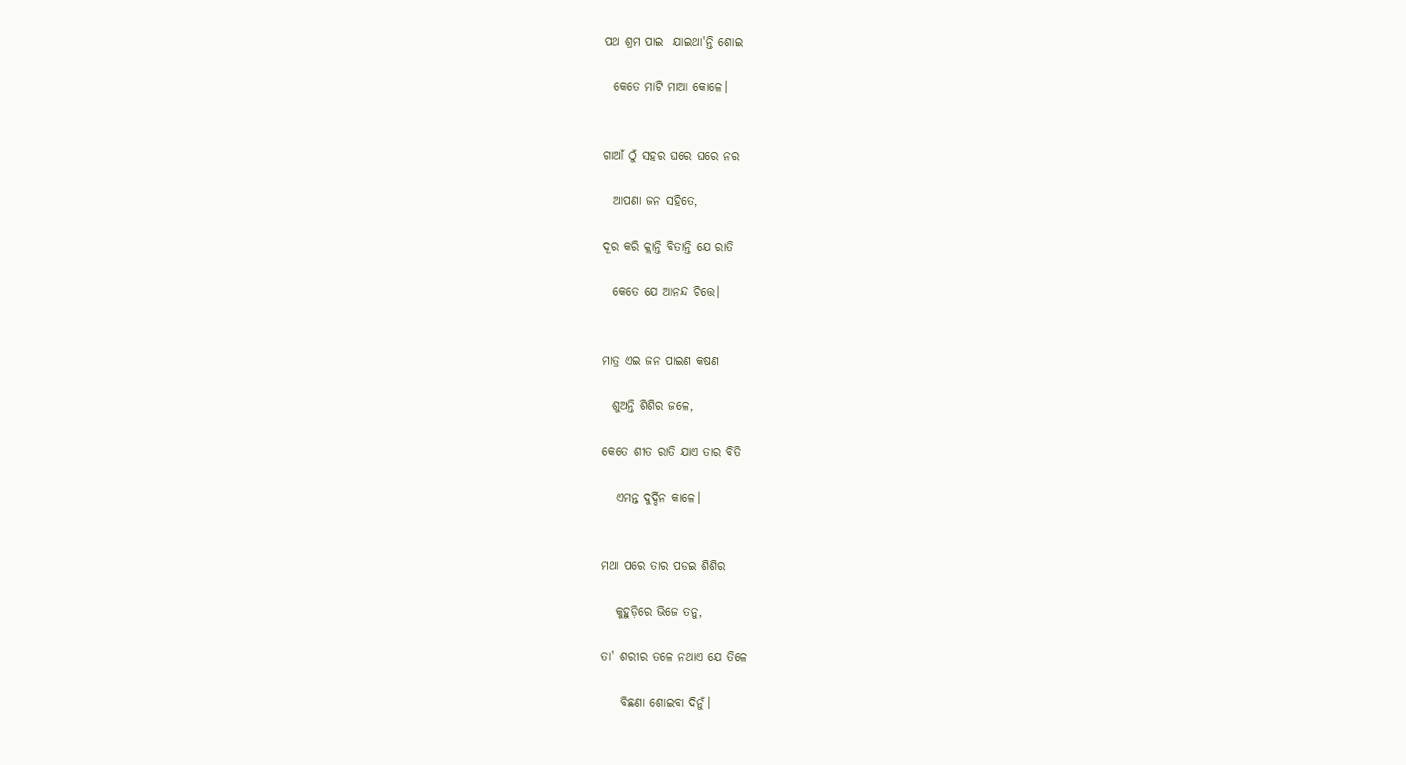ପଥ ଶ୍ରମ ପାଇ  ଯାଇଥା'ନ୍ତି ଶୋଇ

  କେତେ ମାଟି ମାଆ କୋଳେ।


ଗାଆଁ ଠୁଁ ସହର ଘରେ ଘରେ ନର

  ଆପଣା ଜନ ସହିତେ,

ଦୂର କରି କ୍ଲାନ୍ତି ବିତାନ୍ତି ଯେ ରାତି

  କେତେ ଯେ ଆନନ୍ଦ ଚିତ୍ତେ।


ମାତ୍ର ଏଇ ଜନ ପାଇଣ କଷଣ

  ଶୁଅନ୍ତି ଶିଶିର ଜଳେ,

କେତେ ଶୀତ ରାତି ଯାଏ ତାର ବିତି

   ଏମନ୍ତ ଦୁର୍ଦ୍ଦିନ କାଳେ।


ମଥା ପରେ ତାର ପଡଇ ଶିଶିର

   କୁହୁଡ଼ିରେ ଭିଜେ ତନୁ,

ତା' ଶରୀର ତଳେ ନଥାଏ ଯେ ତିଳେ

    ବିଛଣା ଶୋଇବା ଦିନୁଁ।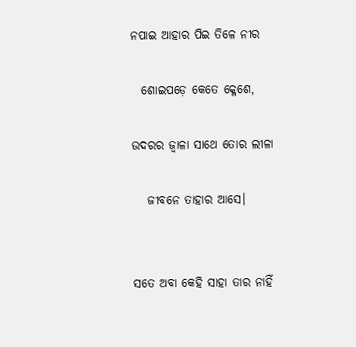ନପାଇ ଆହାର ପିଇ ତିଳେ ନୀର

  ଶୋଇପଡ଼େ କେତେ କ୍ଳେଶେ,

ଉଦରର ଜ୍ୱାଳା ସାଥେ ତୋର ଲୀଳା

   ଜୀବନେ ତାହାର ଆସେ।


ସତେ ଅବା କେହି ସାହା ତାର ନାହିଁ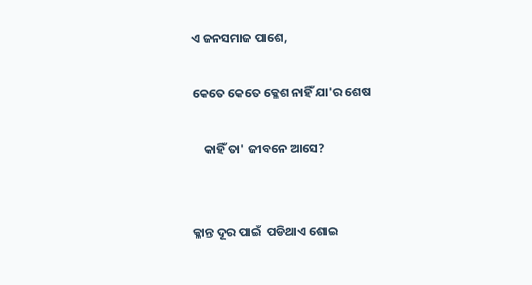ଏ ଜନସମାଜ ପାଶେ,

କେତେ କେତେ କ୍ଳେଶ ନାହିଁ ଯା'ର ଶେଷ

    କାହିଁ ତା' ଜୀବନେ ଆସେ?


କ୍ଳାନ୍ତ ଦୂର ପାଇଁ  ପଡିଥାଏ ଶୋଇ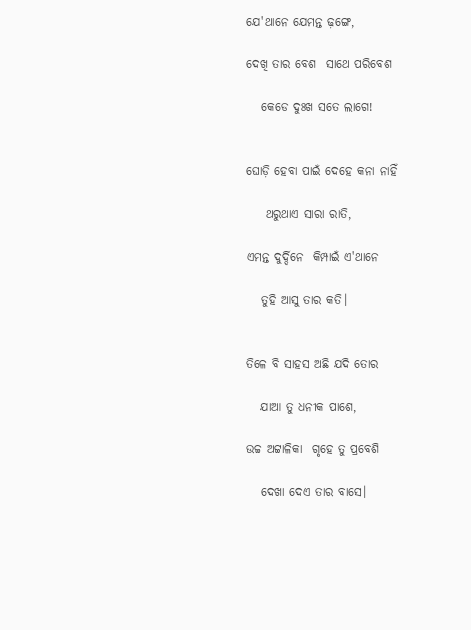ଯେ'ଥାନେ ଯେମନ୍ତ ଢ଼ଙ୍ଗେ,

ଦେଖି ତାର ବେଶ  ସାଥେ ପରିବେଶ

   କେଡେ ଦୁଃଖ ସତେ ଲାଗେ!


ଘୋଡ଼ି ହେବା ପାଇଁ ଦେହେ କନା ନାହିଁ

    ଥରୁଥାଏ ସାରା ରାତି,

ଏମନ୍ତ ଦୁର୍ଦ୍ଦିନେ  କିମ୍ପାଇଁ ଏ'ଥାନେ

   ତୁହି ଆସୁ ତାର କତି।


ତିଳେ ବି ସାହସ ଅଛି ଯଦି ତୋର

   ଯାଆ ତୁ ଧନୀକ ପାଶେ,

ଉଚ୍ଚ ଅଟ୍ଟାଳିକା  ଗୃହେ ତୁ ପ୍ରବେଶି

   ଦେଖା ଦେଏ ତାର ବାସେ।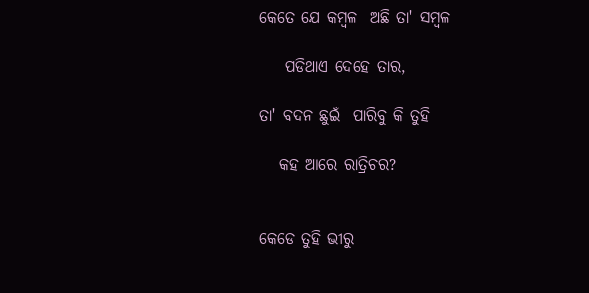କେତେ ଯେ କମ୍ବଳ  ଅଛି ତା' ସମ୍ବଳ

    ପଡିଥାଏ ଦେହେ ତାର,

ତା' ବଦନ ଛୁଇଁ  ପାରିବୁ କି ତୁହି

   କହ ଆରେ ରାତ୍ରିଚର?


କେଡେ ତୁହି ଭୀରୁ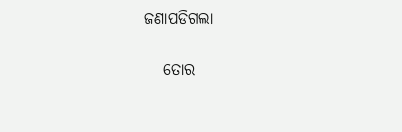ଜଣାପଡିଗଲା

   ତୋର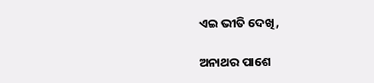ଏଇ ଭୀତି ଦେଖି,

ଅନାଥର ପାଶେ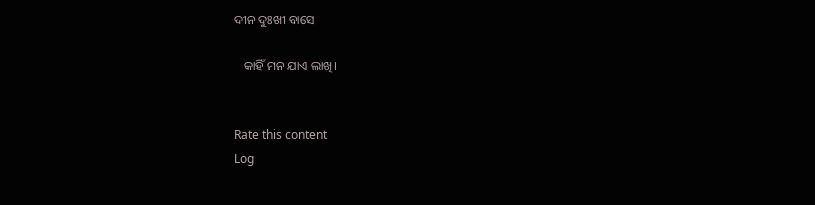ଦୀନ ଦୁଃଖୀ ବାସେ

   କାହିଁ ମନ ଯାଏ ଲାଖି।


Rate this content
Log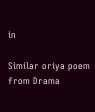in

Similar oriya poem from Drama